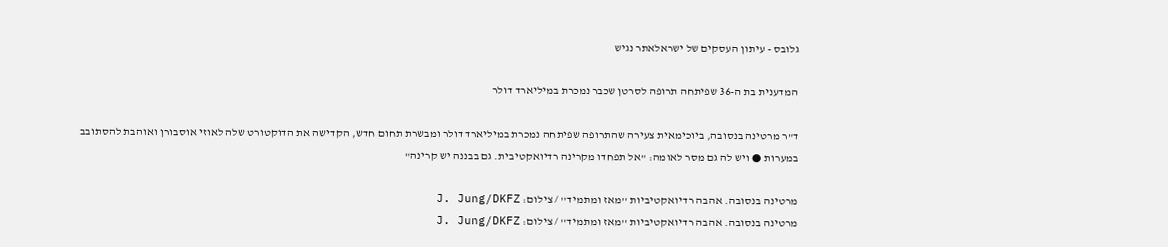גלובס - עיתון העסקים של ישראלאתר נגיש

המדענית בת ה-36 שפיתחה תרופה לסרטן שכבר נמכרת במיליארד דולר

ד"ר מרטינה בנסובה, ביוכימאית צעירה שהתרופה שפיתחה נמכרת במיליארד דולר ומבשרת תחום חדש, הקדישה את הדוקטורט שלה לאוזי אוסבורן ואוהבת להסתובב במערות ● ויש לה גם מסר לאומה: "אל תפחדו מקרינה רדיואקטיבית. גם בבננה יש קרינה"

מרטינה בנסובה. אהבה רדיואקטיביות ''מאז ומתמיד'' / צילום: J. Jung/DKFZ
מרטינה בנסובה. אהבה רדיואקטיביות ''מאז ומתמיד'' / צילום: J. Jung/DKFZ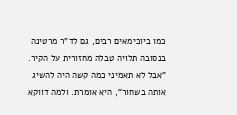כמו ביוכימאים רבים, גם לד"ר מרטינה בנסובה תלויה טבלה מחזורית על הקיר. "אבל לא תאמיני כמה קשה היה להשיג אותה בשחור", היא אומרת. ולמה דווקא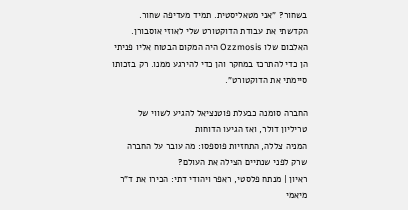בשחור? "אני מטאליסטית. תמיד מעדיפה שחור. הקדשתי את עבודת הדוקטורט שלי לאוזי אוסבורן. האלבום שלו Ozzmosis היה המקום הבטוח אליו פניתי הן כדי להתרכז במחקר והן כדי להירגע ממנו. רק בזכותו סיימתי את הדוקטורט".

החברה סומנה כבעלת פוטנציאל להגיע לשווי של טריליון דולר, ואז הגיעו הדוחות
המניה צללה, התחזיות פוספסו: מה עובר על החברה שרק לפני שנתיים הצילה את העולם?
ראיון | מנתח פלסטי, ראפר ויהודי דתי: הכירו את ד"ר מיאמי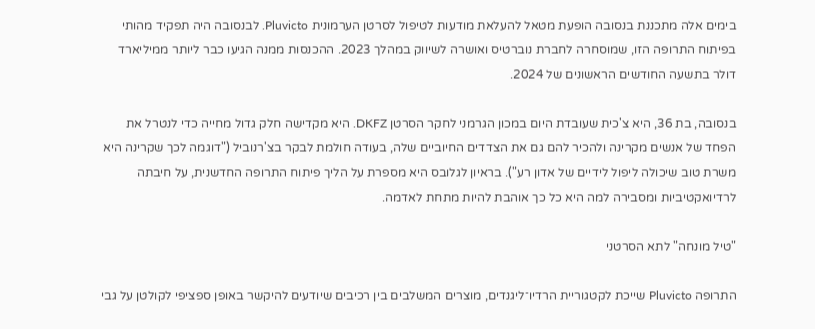בימים אלה מתכננת בנסובה הופעת מטאל להעלאת מודעות לטיפול לסרטן הערמונית Pluvicto. לבנסובה היה תפקיד מהותי בפיתוח התרופה הזו, שמוסחרה לחברת נוברטיס ואושרה לשיווק במהלך 2023. ההכנסות ממנה הגיעו כבר ליותר ממיליארד דולר בתשעה החודשים הראשונים של 2024.

בנסובה, בת 36, היא צ'כית שעובדת היום במכון הגרמני לחקר הסרטן DKFZ. היא מקדישה חלק גדול מחייה כדי לנטרל את הפחד של אנשים מקרינה ולהכיר להם גם את הצדדים החיוביים שלה, בעודה חולמת לבקר בצ'רנוביל ("דוגמה לכך שקרינה היא משרת טוב שיכולה ליפול לידיים של אדון רע"). בראיון לגלובס היא מספרת על הליך פיתוח התרופה החדשנית, על חיבתה לרדיואקטיביות ומסבירה למה היא כל כך אוהבת להיות מתחת לאדמה.

"טיל מונחה" לתא הסרטני

התרופה Pluvicto שייכת לקטגוריית הרדיו־ליגנדים, מוצרים המשלבים בין רכיבים שיודעים להיקשר באופן ספציפי לקולטן על גבי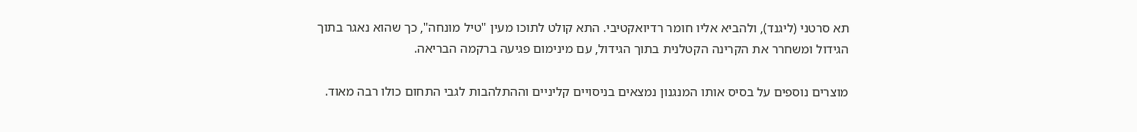תא סרטני (ליגנד), ולהביא אליו חומר רדיואקטיבי. התא קולט לתוכו מעין "טיל מונחה", כך שהוא נאגר בתוך הגידול ומשחרר את הקרינה הקטלנית בתוך הגידול, עם מינימום פגיעה ברקמה הבריאה.

מוצרים נוספים על בסיס אותו המנגנון נמצאים בניסויים קליניים וההתלהבות לגבי התחום כולו רבה מאוד.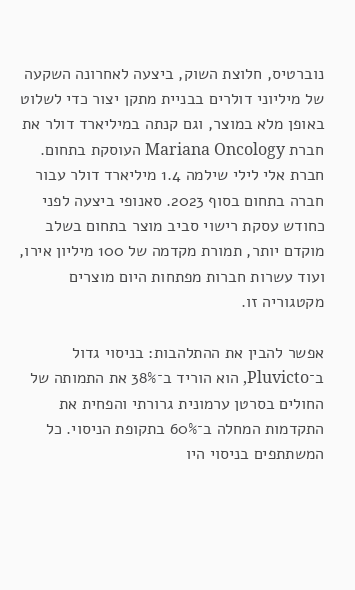נוברטיס, חלוצת השוק, ביצעה לאחרונה השקעה של מיליוני דולרים בבניית מתקן יצור כדי לשלוט באופן מלא במוצר, וגם קנתה במיליארד דולר את חברת Mariana Oncology העוסקת בתחום. חברת אלי לילי שילמה 1.4 מיליארד דולר עבור חברה בתחום בסוף 2023. סאנופי ביצעה לפני כחודש עסקת רישוי סביב מוצר בתחום בשלב מוקדם יותר, תמורת מקדמה של 100 מיליון אירו, ועוד עשרות חברות מפתחות היום מוצרים מקטגוריה זו.

אפשר להבין את ההתלהבות: בניסוי גדול ב־Pluvicto, הוא הוריד ב־38% את התמותה של החולים בסרטן ערמונית גרורתי והפחית את התקדמות המחלה ב־60% בתקופת הניסוי. כל המשתתפים בניסוי היו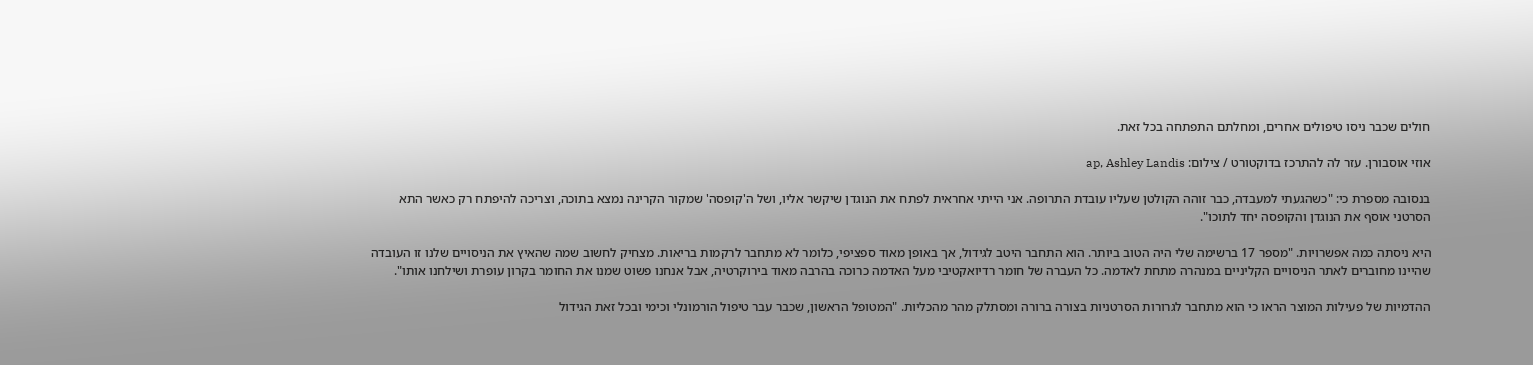חולים שכבר ניסו טיפולים אחרים, ומחלתם התפתחה בכל זאת.

אוזי אוסבורן. עזר לה להתרכז בדוקטורט / צילום: ap, Ashley Landis

בנסובה מספרת כי: "כשהגעתי למעבדה, כבר זוהה הקולטן שעליו עובדת התרופה. אני הייתי אחראית לפתח את הנוגדן שיקשר אליו, ושל ה'קופסה' שמקור הקרינה נמצא בתוכה, וצריכה להיפתח רק כאשר התא הסרטני אוסף את הנוגדן והקופסה יחד לתוכו".

היא ניסתה כמה אפשרויות. "מספר 17 ברשימה שלי היה הטוב ביותר. הוא התחבר היטב לגידול, אך באופן מאוד ספציפי, כלומר לא מתחבר לרקמות בריאות. מצחיק לחשוב שמה שהאיץ את הניסויים שלנו זו העובדה שהיינו מחוברים לאתר הניסויים הקליניים במנהרה מתחת לאדמה. כל העברה של חומר רדיואקטיבי מעל האדמה כרוכה בהרבה מאוד בירוקרטיה, אבל אנחנו פשוט שמנו את החומר בקרון עופרת ושילחנו אותו".

ההדמיות של פעילות המוצר הראו כי הוא מתחבר לגרורות הסרטניות בצורה ברורה ומסתלק מהר מהכליות. "המטופל הראשון, שכבר עבר טיפול הורמונלי וכימי ובכל זאת הגידול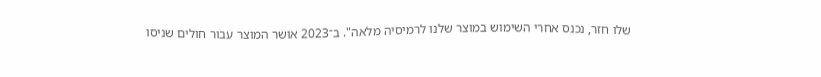שלו חזר, נכנס אחרי השימוש במוצר שלנו לרמיסיה מלאה". ב־2023 אושר המוצר עבור חולים שניסו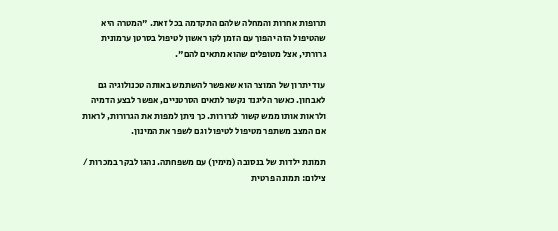תרופות אחרות והמחלה שלהם התקדמה בכל זאת. "המטרה היא שהטיפול הזה יהפוך עם הזמן לקו ראשון לטיפול בסרטן ערמונית גרורתי, אצל מטופלים שהוא מתאים להם".

עוד יתרון של המוצר הוא שאפשר להשתמש באותה טכנולוגיה גם לאבחון. כאשר הליגנד נקשר לתאים הסרטניים, אפשר לבצע הדמיה ולראות אותו ממש קשור לגרורות. כך ניתן למפות את הגרורות, לראות אם המצב משתפר מטיפול לטיפול וגם לשפר את המינון.

תמונת ילדות של בנסובה (מימין) עם משפחתה. נהגו לבקר במכרות / צילום: תמונה פרטית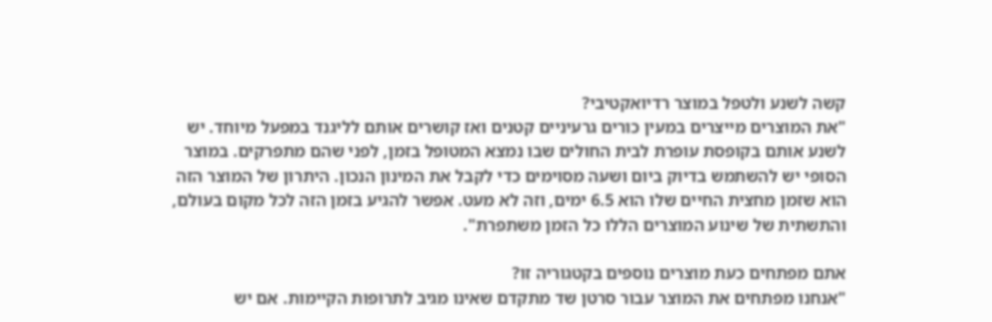קשה לשנע ולטפל במוצר רדיואקטיבי?
"את המוצרים מייצרים במעין כורים גרעיניים קטנים ואז קושרים אותם לליגנד במפעל מיוחד. יש לשנע אותם בקופסת עופרת לבית החולים שבו נמצא המטופל בזמן, לפני שהם מתפרקים. במוצר הסופי יש להשתמש בדיוק ביום ושעה מסוימים כדי לקבל את המינון הנכון. היתרון של המוצר הזה הוא שזמן מחצית החיים שלו הוא 6.5 ימים, וזה לא מעט. אפשר להגיע בזמן הזה לכל מקום בעולם, והתשתית של שינוע המוצרים הללו כל הזמן משתפרת".

אתם מפתחים כעת מוצרים נוספים בקטגוריה זו?
"אנחנו מפתחים את המוצר עבור סרטן שד מתקדם שאינו מגיב לתרופות הקיימות. אם יש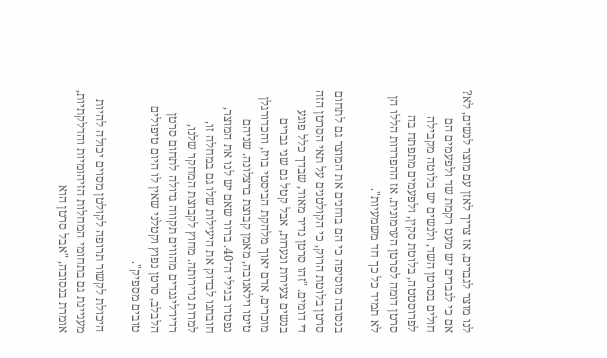לנו מוצר לגברים, אז צריך לאזן עם מוצר לנשים, לא? אם כי לגברים יש מעט רקמת שד ולפעמים הם חולים בסרטן השד, ולנשים יש בלוטה מקבילה לפרוסטטה, בלוטת סקין, ולפעמים מתפתח בה סרטן דומה לסרטן הערמונית. אז ההפרדות הללו הן לא תמיד כל כך חד משמעיות".

בנסובה מוסיפה כי הם בוחנים את המוצר גם לתחום סרטן בלוטת הרוק, כי הקולטנים על תאי הסרטן הזה די דומים. "זהו סרטן נדיר מאוד, שבדך כלל פוגע בנשים צעירות ונערות, אבל קטל גם שני גברים מוכרים, אדם יאוך מלהקת הביסטי בויז, והכדורגלן טיטו וילאנובה, מאמן קבוצת ברצלונה. שניהם נפטרו בגילי ה־40. ברור שאם יש לנו את המוצר, חובתנו לבדוק את היעילות שלו גם במחלה זו, למרות נדירותה. מחוץ לקבוצת המחקר שלנו, רדיו־ליגנדים מהווים תקווה גדולה לתחום סרטן הלבלב, סרטן נפוץ וקטלני שאין לו היום טיפולים טובים מספיק".

היכולת לקשור תרופה לקולטן מסוים יכולה להיות מעניינת גם בתחומי המחלות הזיהומיות והדלקתיות, אומרת בנסובה, "אבל סרטן הוא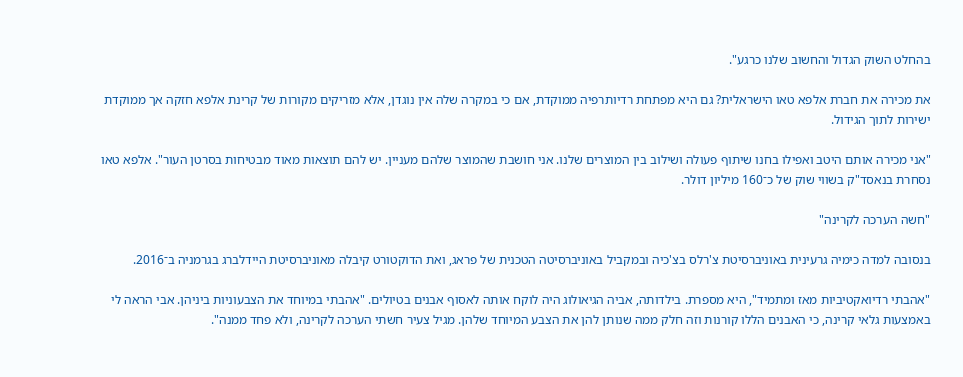בהחלט השוק הגדול והחשוב שלנו כרגע".

את מכירה את חברת אלפא טאו הישראלית? גם היא מפתחת רדיותרפיה ממוקדת, אם כי במקרה שלה אין נוגדן, אלא מזריקים מקורות של קרינת אלפא חזקה אך ממוקדת ישירות לתוך הגידול.

"אני מכירה אותם היטב ואפילו בחנו שיתוף פעולה ושילוב בין המוצרים שלנו. אני חושבת שהמוצר שלהם מעניין. יש להם תוצאות מאוד מבטיחות בסרטן העור". אלפא טאו נסחרת בנאסד"ק בשווי שוק של כ־160 מיליון דולר.

"חשה הערכה לקרינה"

בנסובה למדה כימיה גרעינית באוניברסיטת צ'רלס בצ'כיה ובמקביל באוניברסיטה הטכנית של פראג, ואת הדוקטורט קיבלה מאוניברסיטת היידלברג בגרמניה ב־2016.

"אהבתי רדיואקטיביות מאז ומתמיד", היא מספרת. בילדותה, אביה הגיאולוג היה לוקח אותה לאסוף אבנים בטיולים. "אהבתי במיוחד את הצבעוניות ביניהן. אבי הראה לי באמצעות גלאי קרינה, כי האבנים הללו קורנות וזה חלק ממה שנותן להן את הצבע המיוחד שלהן. מגיל צעיר חשתי הערכה לקרינה, ולא פחד ממנה".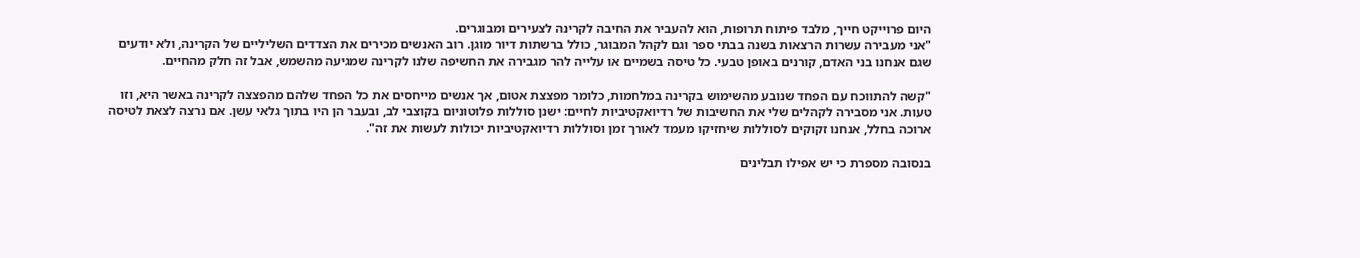היום פרוייקט חייך, מלבד פיתוח תרופות, הוא להעביר את החיבה לקרינה לצעירים ומבוגרים.
"אני מעבירה עשרות הרצאות בשנה בבתי ספר וגם לקהל המבוגר, כולל ברשתות דיור מוגן. רוב האנשים מכירים את הצדדים השליליים של הקרינה, ולא יודעים שגם אנחנו בני האדם, קורנים באופן טבעי. כל טיסה בשמיים או עלייה להר מגבירה את החשיפה שלנו לקרינה שמגיעה מהשמש, אבל זה חלק מהחיים.

"קשה להתווכח עם הפחד שנובע מהשימוש בקרינה במלחמות, כלומר מפצצת אטום, אך אנשים מייחסים את כל הפחד שלהם מהפצצה לקרינה באשר היא, וזו טעות. אני מסבירה לקהלים שלי את החשיבות של רדיואקטיביות לחיים: ישנן סוללות פלוטוניום בקוצבי לב, ובעבר הן היו בתוך גלאי עשן. אם נרצה לצאת לטיסה ארוכה בחלל, אנחנו זקוקים לסוללות שיחזיקו מעמד לאורך זמן וסוללות רדיואקטיביות יכולות לעשות את זה".

בנסובה מספרת כי יש אפילו תבלינים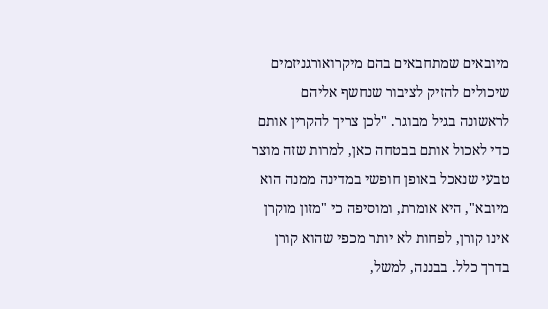מיובאים שמתחבאים בהם מיקרואורגניזמים שיכולים להזיק לציבור שנחשף אליהם לראשונה בגיל מבוגר. "לכן צריך להקרין אותם כדי לאכול אותם בבטחה כאן, למרות שזה מוצר טבעי שנאכל באופן חופשי במדינה ממנה הוא מיובא", היא אומרת, ומוסיפה כי "מזון מוקרן אינו קורן, לפחות לא יותר מכפי שהוא קורן בדרך כלל. בבננה, למשל,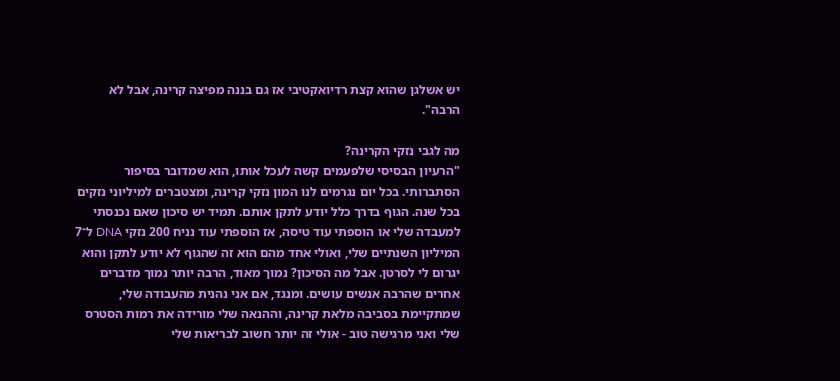יש אשלגן שהוא קצת רדיואקטיבי אז גם בננה מפיצה קרינה, אבל לא הרבה".

מה לגבי נזקי הקרינה?
"הרעיון הבסיסי שלפעמים קשה לעכל אותו, הוא שמדובר בסיפור הסתברותי. בכל יום נגרמים לנו המון נזקי קרינה, ומצטברים למיליוני נזקים בכל שנה. הגוף בדרך כלל יודע לתקן אותם. תמיד יש סיכון שאם נכנסתי למעבדה שלי או הוספתי עוד טיסה, אז הוספתי עוד נניח 200 נזקי DNA ל־7 המיליון השנתיים שלי, ואולי אחד מהם הוא זה שהגוף לא יודע לתקן והוא יגרום לי לסרטן. אבל מה הסיכון? נמוך מאוד, הרבה יותר נמוך מדברים אחרים שהרבה אנשים עושים. ומנגד, אם אני נהנית מהעבודה שלי, שמתקיימת בסביבה מלאת קרינה, וההנאה שלי מורידה את רמות הסטרס שלי ואני מרגישה טוב - אולי זה יותר חשוב לבריאות שלי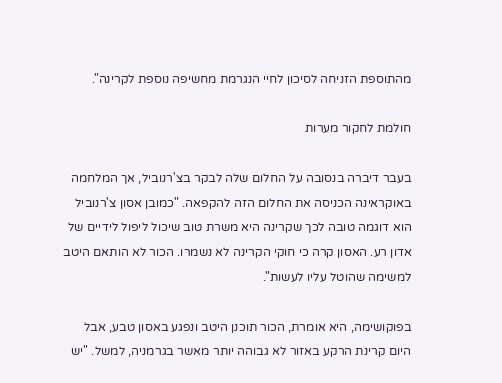מהתוספת הזניחה לסיכון לחיי הנגרמת מחשיפה נוספת לקרינה".

חולמת לחקור מערות

בעבר דיברה בנסובה על החלום שלה לבקר בצ'רנוביל, אך המלחמה באוקראינה הכניסה את החלום הזה להקפאה. "כמובן אסון צ'רנוביל הוא דוגמה טובה לכך שקרינה היא משרת טוב שיכול ליפול לידיים של אדון רע. האסון קרה כי חוקי הקרינה לא נשמרו. הכור לא הותאם היטב למשימה שהוטל עליו לעשות".

בפוקושימה, היא אומרת, הכור תוכנן היטב ונפגע באסון טבע, אבל היום קרינת הרקע באזור לא גבוהה יותר מאשר בגרמניה, למשל. "יש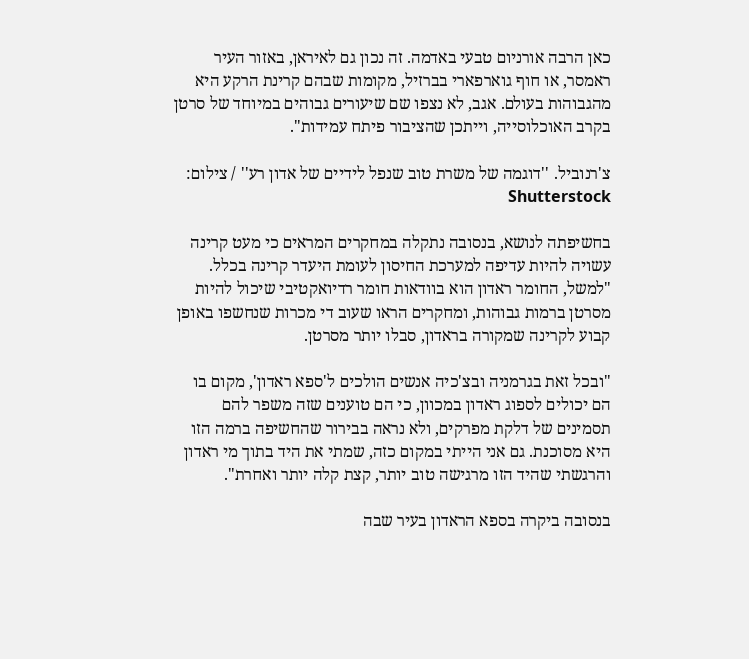כאן הרבה אורניום טבעי באדמה. זה נכון גם לאיראן, באזור העיר ראמסר, או חוף גוארפארי בברזיל, מקומות שבהם קרינת הרקע היא מהגבוהות בעולם. אגב, לא נצפו שם שיעורים גבוהים במיוחד של סרטן בקרב האוכלוסייה, וייתכן שהציבור פיתח עמידות".

צ'רנוביל. ''דוגמה של משרת טוב שנפל לידיים של אדון רע'' / צילום: Shutterstock

בחשיפתה לנושא, בנסובה נתקלה במחקרים המראים כי מעט קרינה עשויה להיות עדיפה למערכת החיסון לעומת היעדר קרינה בכלל. "למשל, החומר ראדון הוא בוודאות חומר רדיואקטיבי שיכול להיות מסרטן ברמות גבוהות, ומחקרים הראו שעוב די מכרות שנחשפו באופן קבוע לקרינה שמקורה בראדון, סבלו יותר מסרטן.

"ובכל זאת בגרמניה ובצ'כיה אנשים הולכים ל'ספא ראדון', מקום בו הם יכולים לספוג ראדון במכוון, כי הם טוענים שזה משפר להם תסמינים של דלקת מפרקים, ולא נראה בבירור שהחשיפה ברמה הזו היא מסוכנת. גם אני הייתי במקום כזה, שמתי את היד בתוך מי ראדון והרגשתי שהיד הזו מרגישה טוב יותר, קצת קלה יותר ואחרת".

בנסובה ביקרה בספא הראדון בעיר שבה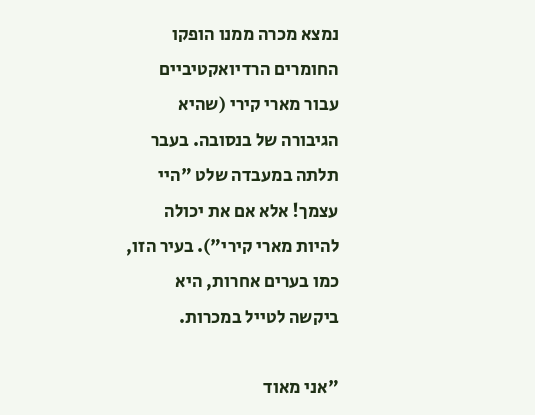נמצא מכרה ממנו הופקו החומרים הרדיואקטיביים עבור מארי קירי (שהיא הגיבורה של בנסובה. בעבר תלתה במעבדה שלט "היי עצמך! אלא אם את יכולה להיות מארי קירי"). בעיר הזו, כמו בערים אחרות, היא ביקשה לטייל במכרות.

"אני מאוד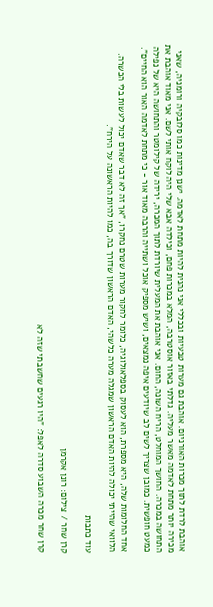אוהבת לרדת לתוך מכרות האורניום. אוהבת גם מערות טבעיות ובכללי אני נהנית להיות מתחת לאדמה. ישנן מדינות כמו סלובקיה ורומניה, שאני מכירה יותר מתחת לאדמה מאשר מעליה. גדלתי באזור אוסטרבה, המלא במכרות פחם, וכילדה אבא שלי היה לוקח אותי לשם. אני מאוד אוהבת את התחושה במכרה. החושך המוחלט, הריח השונה, החום. אני אוהבת את המעלית שיורדת לתוך המכרה, ירידה של קילומטר והתחושה היא של נפילה כמעט חופשית. כמובן שצריך לשים לב שיודעים איפה נמצאים, ושיש מספיק אוכל ושתייה והרבה מאוד אור - כי מתחת לאדמה האור הוא החיים".

אחד החלומות שלה, היא מספרת, הוא לעסוק בספלאולוגיה, כלומר לחקור מערות שטרם נחקרו, "אך זה לא דבר שאדם יכול לעשות בלי הכשרה. הלוואי שהייתי יכולה להיות האדם הראשון שמגלה מערה כלשהי, האדם הראשון שדורך בה, כמו להיות הראשונה על הירח".

עוד כתבות

קרן שחר / צילום: רונן אקרמן

קרן שחר מכרה השבוע סדרה לאפל: "היו רגעים שחשבתי שזה לא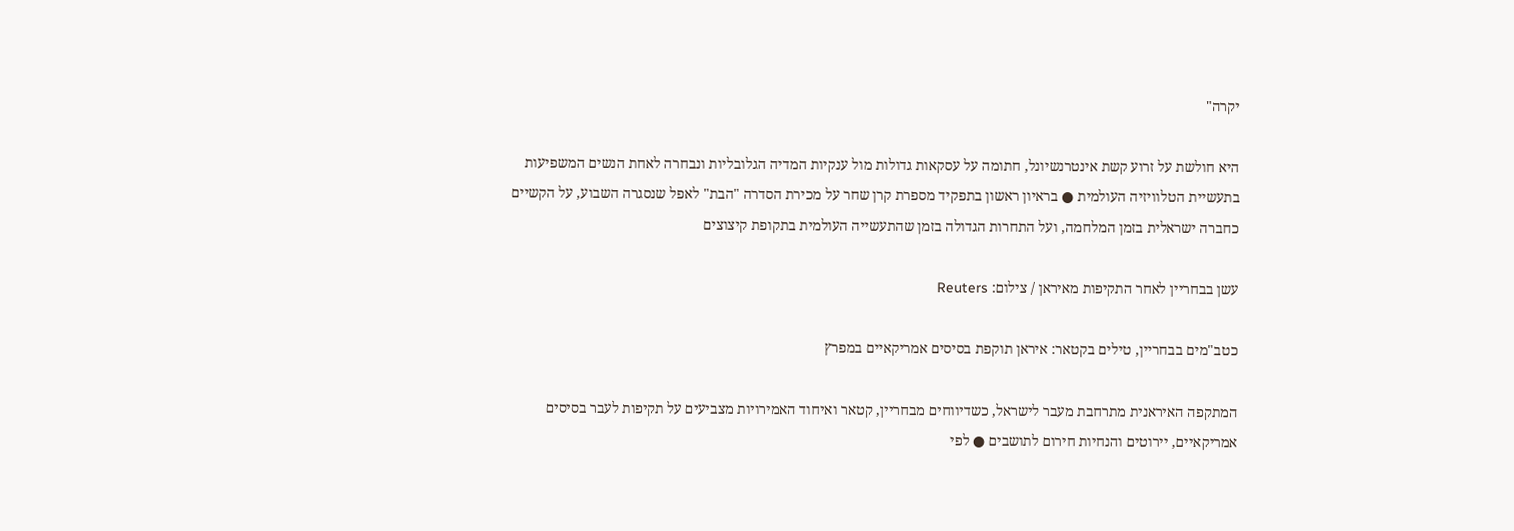יקרה"

היא חולשת על זרוע קשת אינטרנשיונל, חתומה על עסקאות גדולות מול ענקיות המדיה הגלובליות ונבחרה לאחת הנשים המשפיעות בתעשיית הטלוויזיה העולמית ● בראיון ראשון בתפקיד מספרת קרן שחר על מכירת הסדרה "הבת" לאפל שנסגרה השבוע, על הקשיים כחברה ישראלית בזמן המלחמה, ועל התחרות הגדולה בזמן שהתעשייה העולמית בתקופת קיצוצים

עשן בבחריין לאחר התקיפות מאיראן / צילום: Reuters

כטב"מים בבחריין, טילים בקטאר: איראן תוקפת בסיסים אמריקאיים במפרץ

המתקפה האיראנית מתרחבת מעבר לישראל, כשדיווחים מבחריין, קטאר ואיחוד האמירויות מצביעים על תקיפות לעבר בסיסים אמריקאיים, יירוטים והנחיות חירום לתושבים ● לפי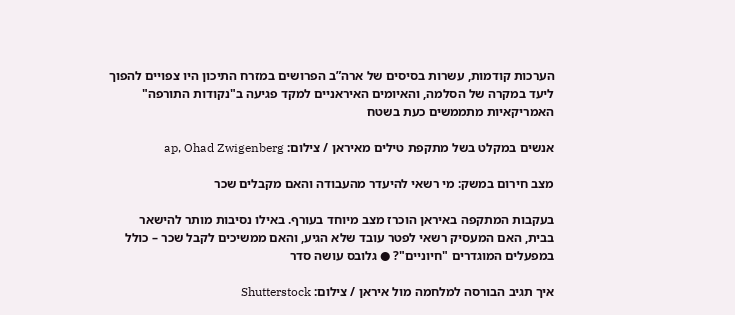הערכות קודמות, עשרות בסיסים של ארה”ב הפרושים במזרח התיכון היו צפויים להפוך ליעד במקרה של הסלמה, והאיומים האיראניים למקד פגיעה ב"נקודות התורפה" האמריקאיות מתממשים כעת בשטח

אנשים במקלט בשל מתקפת טילים מאיראן / צילום: ap, Ohad Zwigenberg

מצב חירום במשק: מי רשאי להיעדר מהעבודה והאם מקבלים שכר

בעקבות המתקפה באיראן הוכרז מצב מיוחד בעורף. באילו נסיבות מותר להישאר בבית, האם המעסיק רשאי לפטר עובד שלא הגיע, והאם ממשיכים לקבל שכר – כולל במפעלים המוגדרים "חיוניים"? ● גלובס עושה סדר

איך תגיב הבורסה למלחמה מול איראן / צילום: Shutterstock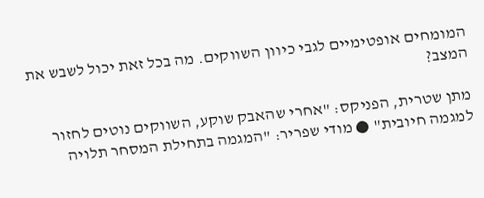המומחים אופטימיים לגבי כיוון השווקים. מה בכל זאת יכול לשבש את המצב?

מתן שטרית, הפניקס: "אחרי שהאבק שוקע, השווקים נוטים לחזור למגמה חיובית" ● מודי שפריר: "המגמה בתחילת המסחר תלויה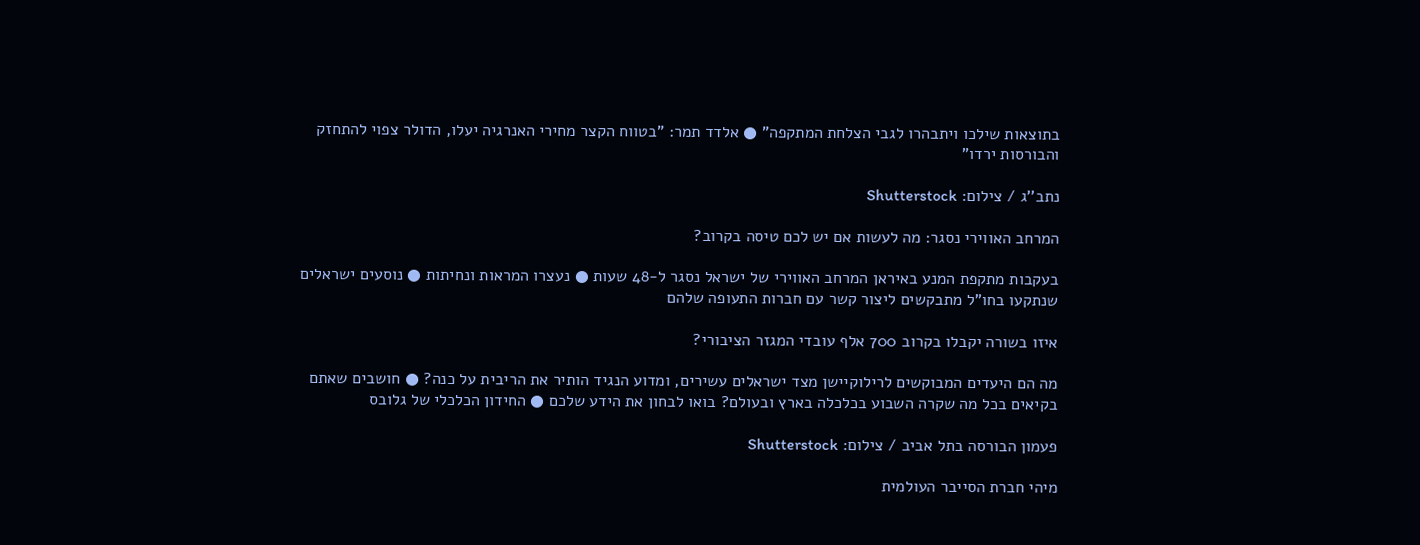בתוצאות שילכו ויתבהרו לגבי הצלחת המתקפה" ● אלדד תמר: "בטווח הקצר מחירי האנרגיה יעלו, הדולר צפוי להתחזק והבורסות ירדו"

נתב''ג / צילום: Shutterstock

המרחב האווירי נסגר: מה לעשות אם יש לכם טיסה בקרוב?

בעקבות מתקפת המנע באיראן המרחב האווירי של ישראל נסגר ל-48 שעות ● נעצרו המראות ונחיתות ● נוסעים ישראלים שנתקעו בחו"ל מתבקשים ליצור קשר עם חברות התעופה שלהם

איזו בשורה יקבלו בקרוב 700 אלף עובדי המגזר הציבורי?

מה הם היעדים המבוקשים לרילוקיישן מצד ישראלים עשירים, ומדוע הנגיד הותיר את הריבית על כנה? ● חושבים שאתם בקיאים בכל מה שקרה השבוע בכלכלה בארץ ובעולם? בואו לבחון את הידע שלכם ● החידון הכלכלי של גלובס

פעמון הבורסה בתל אביב / צילום: Shutterstock

מיהי חברת הסייבר העולמית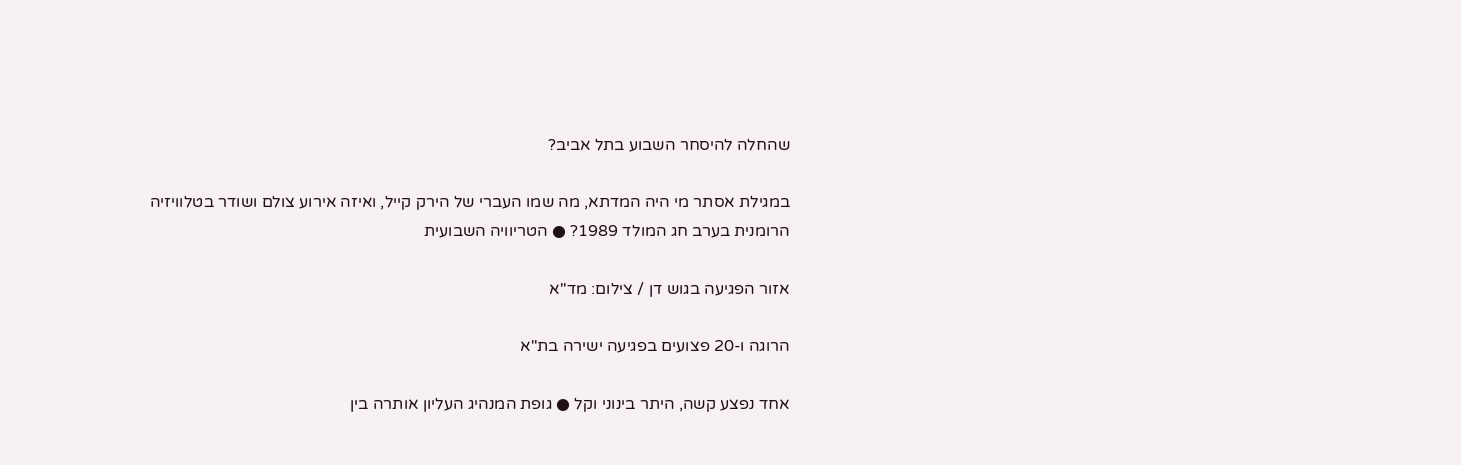שהחלה להיסחר השבוע בתל אביב?

במגילת אסתר מי היה המדתא, מה שמו העברי של הירק קייל, ואיזה אירוע צולם ושודר בטלוויזיה הרומנית בערב חג המולד 1989? ● הטריוויה השבועית

אזור הפגיעה בגוש דן / צילום: מד''א

הרוגה ו-20 פצועים בפגיעה ישירה בת"א

אחד נפצע קשה, היתר בינוני וקל ● גופת המנהיג העליון אותרה בין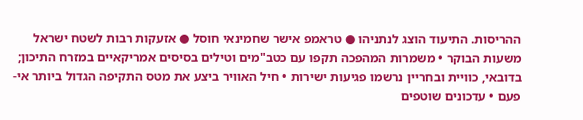ההריסות. התיעוד הוצג לנתניהו ● טראמפ אישר שחמינאי חוסל ● אזעקות רבות לשטח ישראל משעות הבוקר • משמרות המהפכה תקפו עם כטב"מים וטילים בסיסים אמריקאיים במזרח התיכון; בדובאי, כוויית ובחריין נרשמו פגיעות ישירות • חיל האוויר ביצע את מטס התקיפה הגדול ביותר אי-פעם • עדכונים שוטפים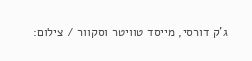ג'ק דורסי, מייסד טוויטר וסקוור / צילום: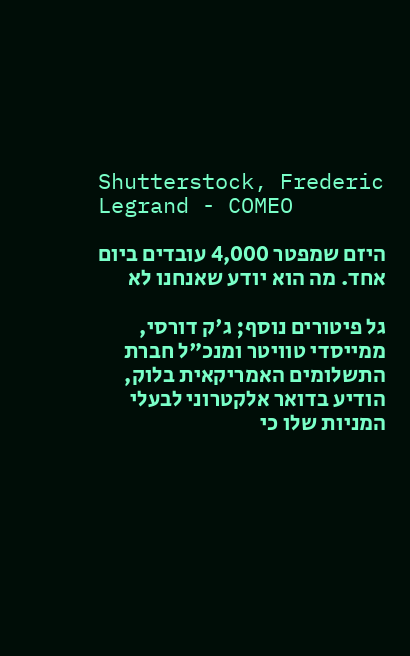Shutterstock, Frederic Legrand - COMEO

היזם שמפטר 4,000 עובדים ביום אחד. מה הוא יודע שאנחנו לא

גל פיטורים נוסף; ג'ק דורסי, ממייסדי טוויטר ומנכ"ל חברת התשלומים האמריקאית בלוק, הודיע בדואר אלקטרוני לבעלי המניות שלו כי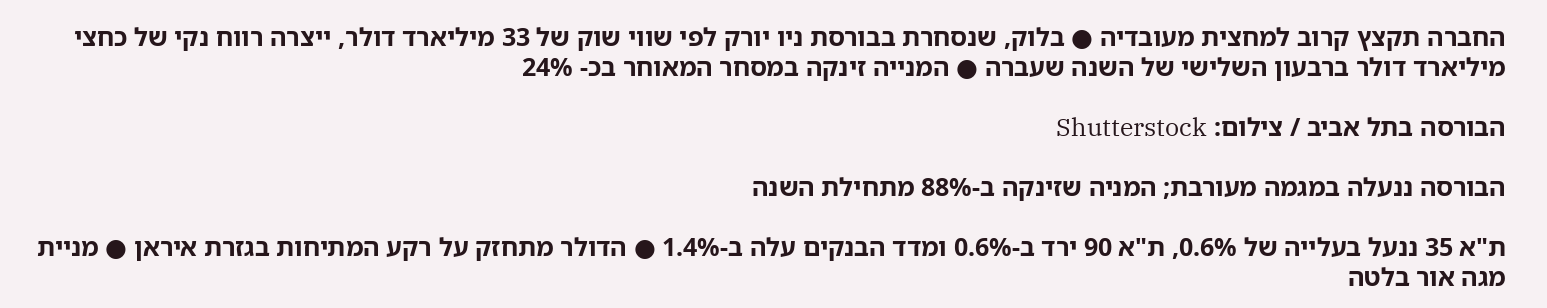החברה תקצץ קרוב למחצית מעובדיה ● בלוק, שנסחרת בבורסת ניו יורק לפי שווי שוק של 33 מיליארד דולר, ייצרה רווח נקי של כחצי מיליארד דולר ברבעון השלישי של השנה שעברה ● המנייה זינקה במסחר המאוחר בכ- 24%

הבורסה בתל אביב / צילום: Shutterstock

הבורסה ננעלה במגמה מעורבת; המניה שזינקה ב-88% מתחילת השנה

ת"א 35 ננעל בעלייה של 0.6%, ת"א 90 ירד ב-0.6% ומדד הבנקים עלה ב-1.4% ● הדולר מתחזק על רקע המתיחות בגזרת איראן ● מניית מגה אור בלטה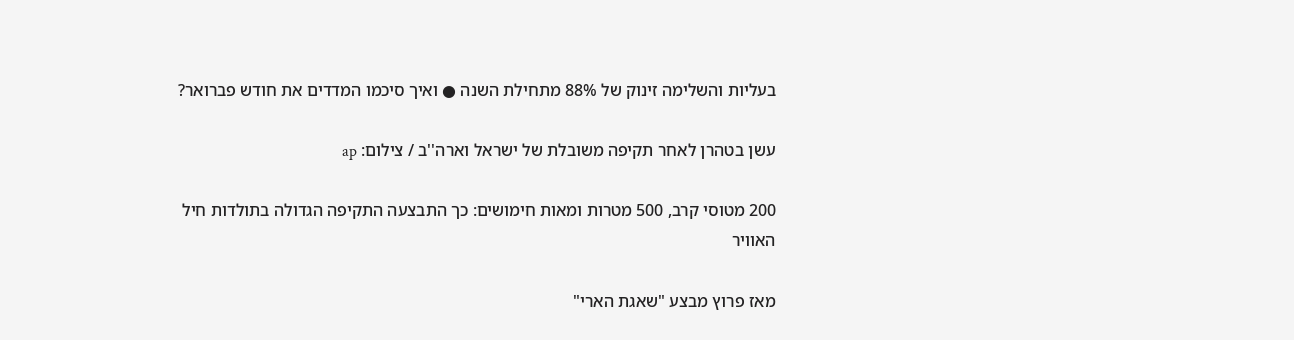בעליות והשלימה זינוק של 88% מתחילת השנה ● ואיך סיכמו המדדים את חודש פברואר?

עשן בטהרן לאחר תקיפה משובלת של ישראל וארה''ב / צילום: ap

200 מטוסי קרב, 500 מטרות ומאות חימושים: כך התבצעה התקיפה הגדולה בתולדות חיל האוויר

מאז פרוץ מבצע "שאגת הארי"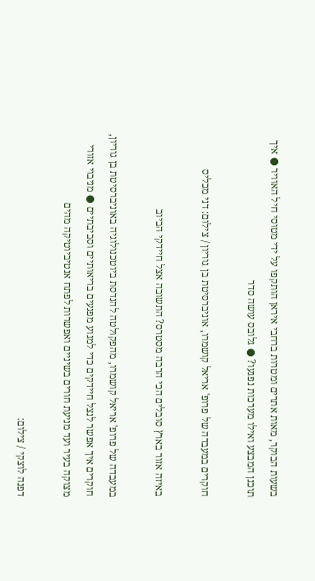בשעות הבוקר, מאות אתרים ומטרות ברחבי איראן הותקפו על ידי מטוסי חיל האוויר ● איך תוכנן המבצע ואילו מערכות נפגעו? ● גלובס עושה סדר

חוקרים במעבדה של פרופ' אריאל קושמרו, אוניברסיטת בן גוריון / צילום: דני מכליס

באיזה אזור בארץ סובלים הכי הרבה מסטרס? התשובה אצל חיידקי הביוב

במעבדה של פרופ' אריאל קושמרו, מהפקולטה להנדסת ביוטכנולוגיה באוניברסיטת בן גוריון, חוקרים איך אפשר לנצל חיידקים כדי למנוע מפגעים בריאותיים וסביבתיים ● מניבוי אזורי מצוקה בעיר ועד מניעת חורים בשיניים ואפשרות לפתח אנטיביוטיקה מהים

דפנה לוצקי / צילום: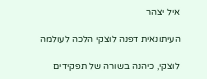איל יצהר

העיתונאית דפנה לוצקי הלכה לעולמה

לוצקי, כיהנה בשורה של תפקידים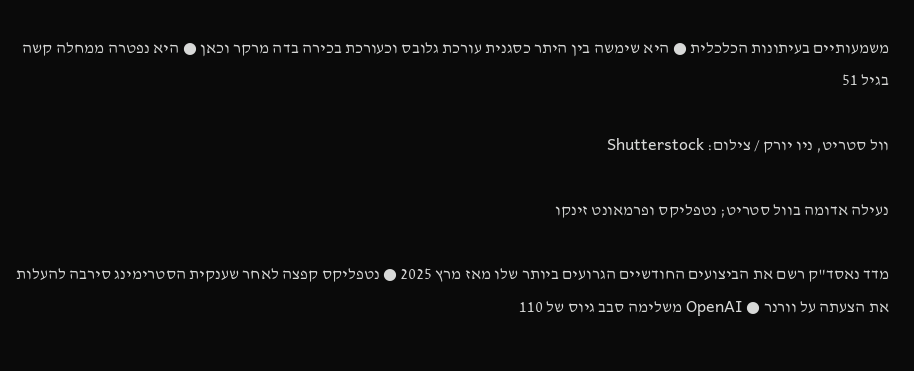משמעותיים בעיתונות הכלכלית ● היא שימשה בין היתר כסגנית עורכת גלובס וכעורכת בכירה בדה מרקר וכאן ● היא נפטרה ממחלה קשה בגיל 51

וול סטריט, ניו יורק / צילום: Shutterstock

נעילה אדומה בוול סטריט; נטפליקס ופרמאונט זינקו

מדד נאסד"ק רשם את הביצועים החודשיים הגרועים ביותר שלו מאז מרץ 2025 ● נטפליקס קפצה לאחר שענקית הסטרימינג סירבה להעלות את הצעתה על וורנר ● OpenAI משלימה סבב גיוס של 110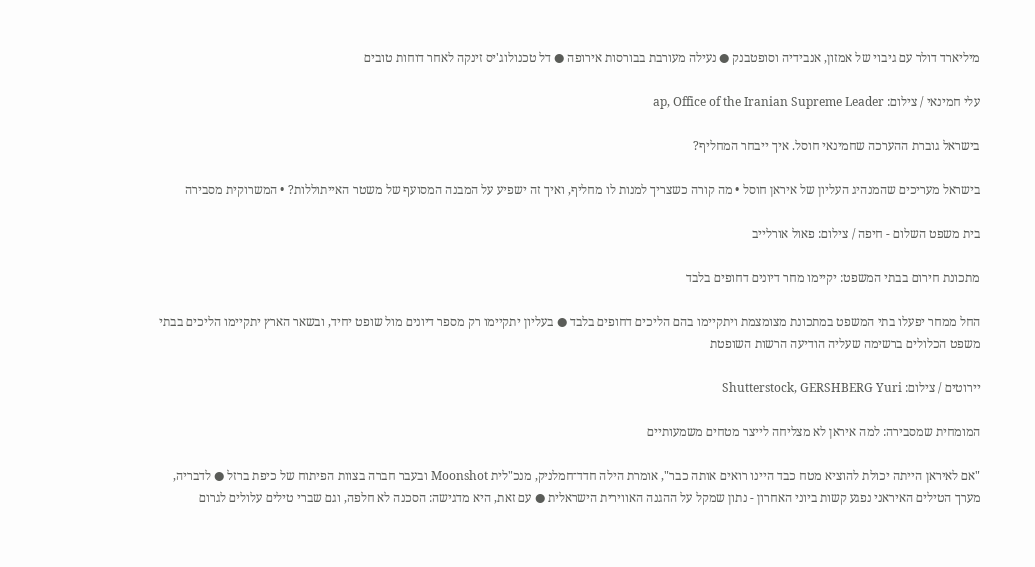מיליארד דולר עם גיבוי של אמזון, אנבידיה וסופטבנק ● נעילה מעורבת בבורסות אירופה ● דל טכנולוג'יס זינקה לאחר דוחות טובים

עלי חמינאי / צילום: ap, Office of the Iranian Supreme Leader

בישראל גוברת ההערכה שחמינאי חוסל. איך ייבחר המחליף?

בישראל מעריכים שהמנהיג העליון של איראן חוסל • מה קורה כשצריך למנות לו מחליף, ואיך זה ישפיע על המבנה המסועף של משטר האייתוללות? • המשרוקית מסבירה

בית משפט השלום - חיפה / צילום: פאול אורלייב

מתכונת חירום בבתי המשפט: יקיימו מחר דיונים דחופים בלבד

החל ממחר יפעלו בתי המשפט במתכונת מצומצמת ויתקיימו בהם הליכים דחופים בלבד ● בעליון יתקיימו רק מספר דיונים מול שופט יחיד, ובשאר הארץ יתקיימו הליכים בבתי משפט הכלולים ברשימה שעליה הודיעה הרשות השופטת

יירוטים / צילום: Shutterstock, GERSHBERG Yuri

המומחית שמסבירה: למה איראן לא מצליחה לייצר מטחים משמעותיים

"אם לאיראן הייתה יכולת להוציא מטח כבד היינו רואים אותה כבר", אומרת הילה חדד־חמלניק, מנכ"לית Moonshot ובעבר חברה בצוות הפיתוח של כיפת ברזל ● לדבריה, מערך הטילים האיראני נפגע קשות ביוני האחרון - נתון שמקל על ההגנה האווירית הישראלית ● עם זאת, היא מדגישה: הסכנה לא חלפה, וגם שברי טילים עלולים לגרום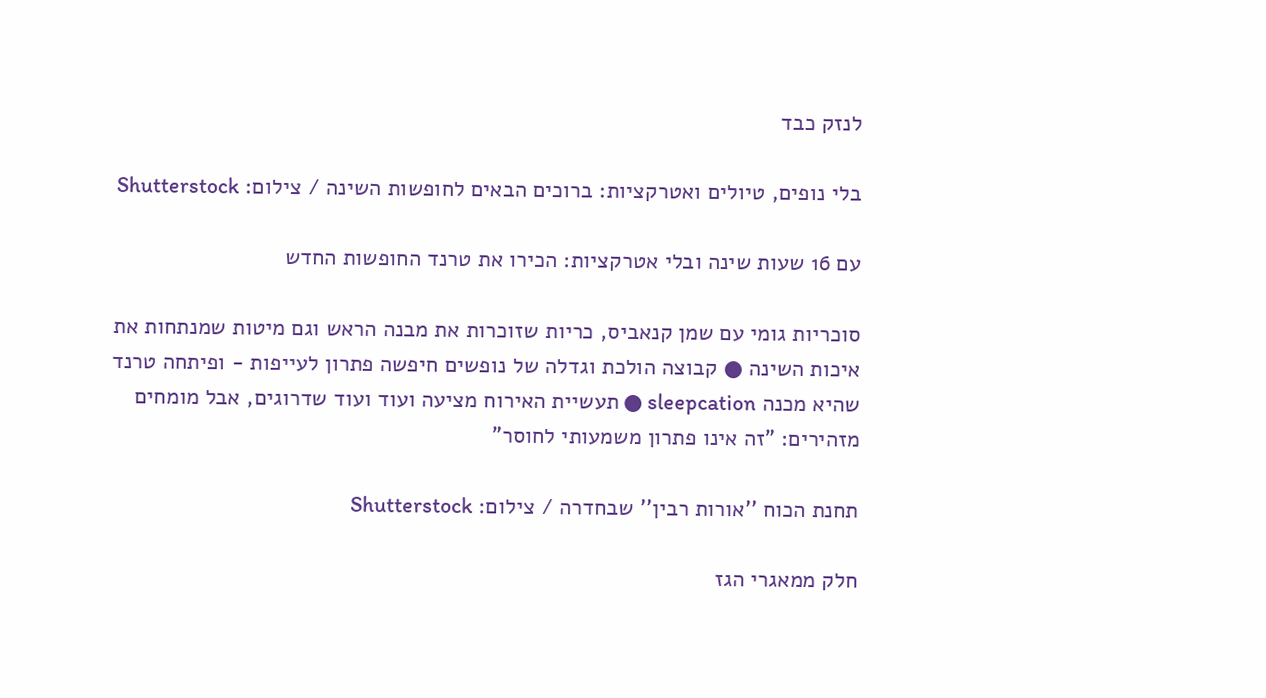לנזק כבד

בלי נופים, טיולים ואטרקציות: ברוכים הבאים לחופשות השינה / צילום: Shutterstock

עם 16 שעות שינה ובלי אטרקציות: הכירו את טרנד החופשות החדש

סוכריות גומי עם שמן קנאביס, כריות שזוכרות את מבנה הראש וגם מיטות שמנתחות את איכות השינה ● קבוצה הולכת וגדלה של נופשים חיפשה פתרון לעייפות - ופיתחה טרנד שהיא מכנה sleepcation ● תעשיית האירוח מציעה ועוד ועוד שדרוגים, אבל מומחים מזהירים: "זה אינו פתרון משמעותי לחוסר"

תחנת הכוח ''אורות רבין'' שבחדרה / צילום: Shutterstock

חלק ממאגרי הגז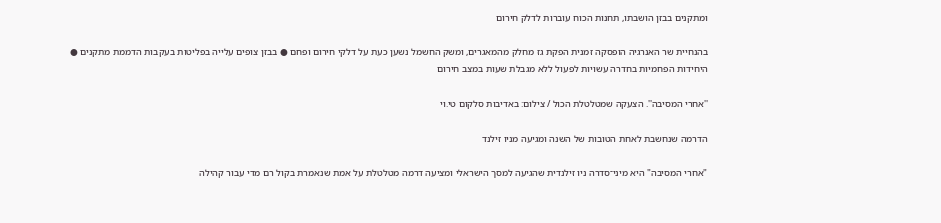ומתקנים בבזן הושבתו, תחנות הכוח עוברות לדלק חירום

בהנחיית שר האנרגיה הופסקה זמנית הפקת גז מחלק מהמאגרים, ומשק החשמל נשען כעת על דלקי חירום ופחם ● בבזן צופים עלייה בפליטות בעקבות הדממת מתקנים ● היחידות הפחמיות בחדרה עשויות לפעול ללא מגבלת שעות במצב חירום

''אחרי המסיבה''. הצעקה שמטלטלת הכול / צילום: באדיבות סלקום טי.וי

הדרמה שנחשבת לאחת הטובות של השנה ומגיעה מניו זילנד

"אחרי המסיבה" היא מיני־סדרה ניו זילנדית שהגיעה למסך הישראלי ומציעה דרמה מטלטלת על אמת שנאמרת בקול רם מדי עבור קהילה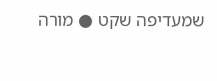שמעדיפה שקט ● מורה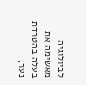לביולוגיה מאשימה את בעלה בהטרדת נער,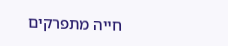חייה מתפרקים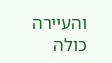והעיירה כולה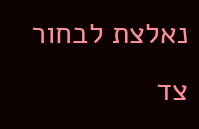נאלצת לבחור צד